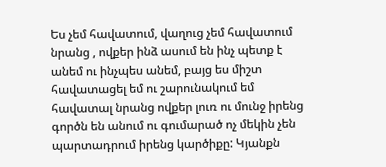Ես չեմ հավատում, վաղուց չեմ հավատում նրանց , ովքեր ինձ ասում են ինչ պետք է անեմ ու ինչպես անեմ, բայց ես միշտ հավատացել եմ ու շարունակում եմ հավատալ նրանց ովքեր լուռ ու մունջ իրենց գործն են անում ու գումարած ոչ մեկին չեն պարտադրում իրենց կարծիքը: Կյանքն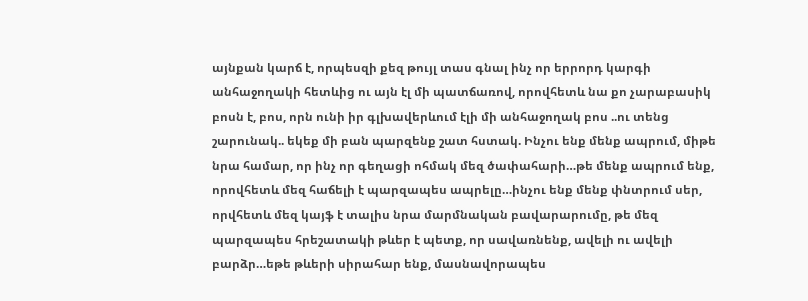այնքան կարճ է, որպեսզի քեզ թույլ տաս գնալ ինչ որ երրորդ կարգի անհաջողակի հետևից ու այն էլ մի պատճառով, որովհետև նա քո չարաբասիկ բոսն է, բոս, որն ունի իր գլխավերևում էլի մի անհաջողակ բոս ..ու տենց շարունակ.. եկեք մի բան պարզենք շատ հստակ. Ինչու ենք մենք ապրում, միթե նրա համար, որ ինչ որ գեղացի ոհմակ մեզ ծափահարի…թե մենք ապրում ենք, որովհետև մեզ հաճելի է պարզապես ապրելը…ինչու ենք մենք փնտրում սեր, որվհետև մեզ կայֆ է տալիս նրա մարմնական բավարարումը, թե մեզ պարզապես հրեշատակի թևեր է պետք, որ սավառնենք, ավելի ու ավելի բարձր…եթե թևերի սիրահար ենք, մասնավորապես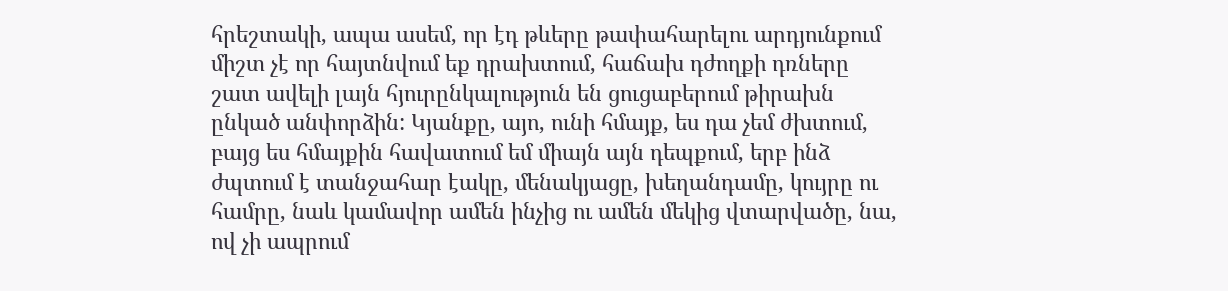հրեշտակի, ապա ասեմ, որ էդ թևերը թափահարելու արդյունքում միշտ չէ որ հայտնվում եք դրախտում, հաճախ դժողքի դռները շատ ավելի լայն հյուրընկալություն են ցուցաբերում թիրախն ընկած անփորձին: Կյանքը, այո, ունի հմայք, ես դա չեմ ժխտում, բայց ես հմայքին հավատում եմ միայն այն դեպքում, երբ ինձ ժպտում է տանջահար էակը, մենակյացը, խեղանդամը, կույրը ու համրը, նաև կամավոր ամեն ինչից ու ամեն մեկից վտարվածը, նա, ով չի ապրում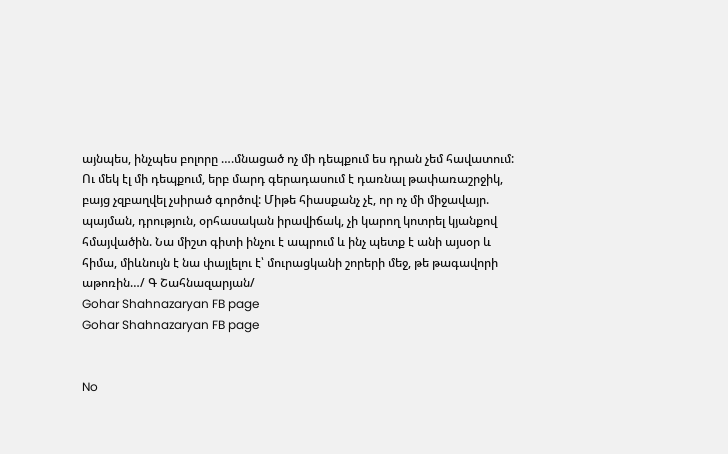այնպես, ինչպես բոլորը ….մնացած ոչ մի դեպքում ես դրան չեմ հավատում: Ու մեկ էլ մի դեպքում, երբ մարդ գերադասում է դառնալ թափառաշրջիկ, բայց չզբաղվել չսիրած գործով: Միթե հիասքանչ չէ, որ ոչ մի միջավայր. պայման, դրություն, օրհասական իրավիճակ, չի կարող կոտրել կյանքով հմայվածին. Նա միշտ գիտի ինչու է ապրում և ինչ պետք է անի այսօր և հիմա, միևնույն է նա փայլելու է՝ մուրացկանի շորերի մեջ, թե թագավորի աթոռին…/ Գ Շահնազարյան/
Gohar Shahnazaryan FB page
Gohar Shahnazaryan FB page


No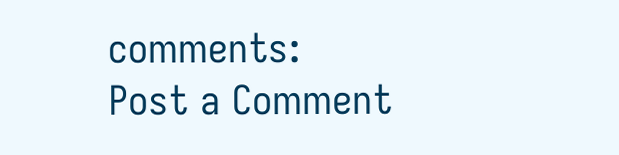comments:
Post a Comment